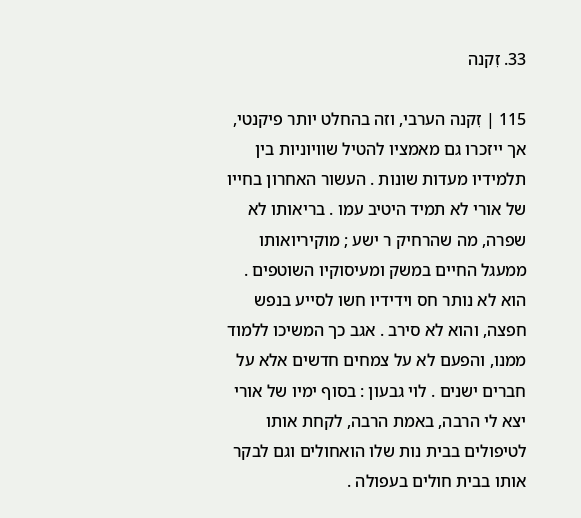33. זִקנה

115 | זִקנה הערבי, וזה בהחלט יותר פיקנטי, אך ייזכרו גם מאמציו להטיל שוויוניות בין תלמידיו מעדות שונות . העשור האחרון בחייו של אורי לא תמיד היטיב עמו . בריאותו לא שפרה, מה שהרחיק ר ישע ; מוקיריואותו ממעגל החיים במשק ומעיסוקיו השוטפים . הוא לא נותר חס וידידיו חשו לסייע בנפש חפצה, והוא לא סירב . אגב כך המשיכו ללמוד ממנו, והפעם לא על צמחים חדשים אלא על חברים ישנים . לוי גבעון : בסוף ימיו של אורי יצא לי הרבה, באמת הרבה, לקחת אותו לטיפולים בבית נות שלו הואחולים וגם לבקר אותו בבית חולים בעפולה .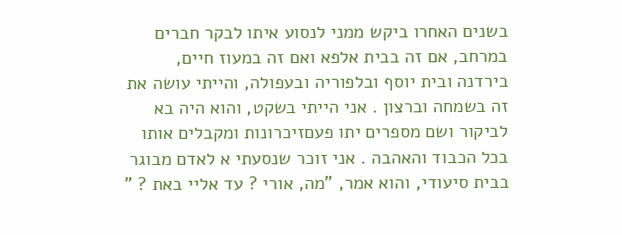בשנים האחרו ביקש ממני לנסוע איתו לבקר חברים במרחב, אם זה בבית אלפא ואם זה במעוז חיים, בירדנה ובית יוסף ובלפוריה ובעפולה, והייתי עושה את זה בשמחה וברצון . אני הייתי בשקט, והוא היה בא לביקור ושם מספרים יתו פעםזיכרונות ומקבלים אותו בכל הכבוד והאהבה . אני זוכר שנסעתי א לאדם מבוגר בבית סיעודי, והוא אמר, "מה, אורי ? עד אליי באת ? "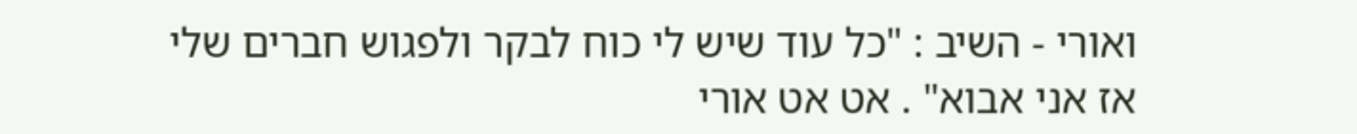ואורי - השיב : "כל עוד שיש לי כוח לבקר ולפגוש חברים שלי אז אני אבוא" . אט אט אורי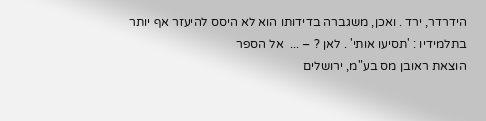הידרדר, ירד . ואכן, משגברה בדידותו הוא לא היסס להיעזר אף יותר בתלמידיו : 'תסיעו אותי' . לאן ? – ...  אל הספר
הוצאת ראובן מס בע"מ, ירושלים